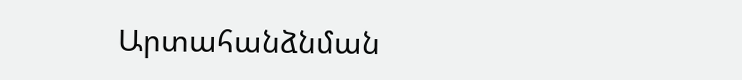Արտահանձնման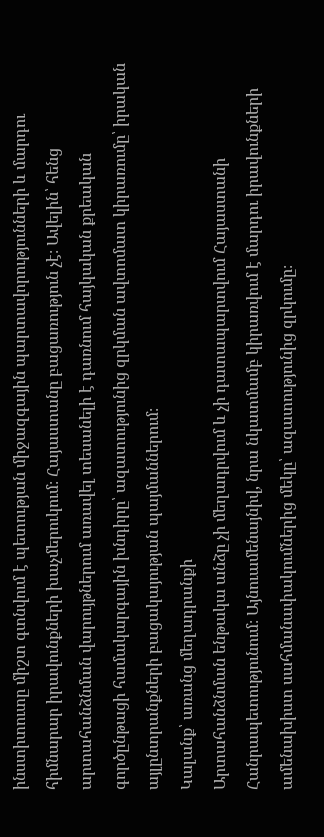ինստիտուտը միշտ գտնվում է պետության միջազգային պարտավորությունների և մարդու հիմնարար իրավունքների խաչմերուկում։ Հայաստանը բացառություն չէ։ Ավելին՝ հենց արտահանձնման վարույթներում առավել տեսանելի է դառնում հայկական քրեական գործընթացի համակարգային խնդիրը՝ ազատությունից զրկման ավտոմատ կիրառումը՝ իրական այլընտրանքների բացակայության պայմաններում։
Կալանք՝ առանց մեղադրանքի
Արտահանձնման ենթակա անձը չի մեղադրվում և չի դատապարտվում Հայաստանի Հանրապետությունում։ Այնուամենայնիվ, նրա նկատմամբ կիրառվում է մարդու իրավունքների ամենախիստ սահմանափակումներից մեկը՝ ազատությունից զրկումը։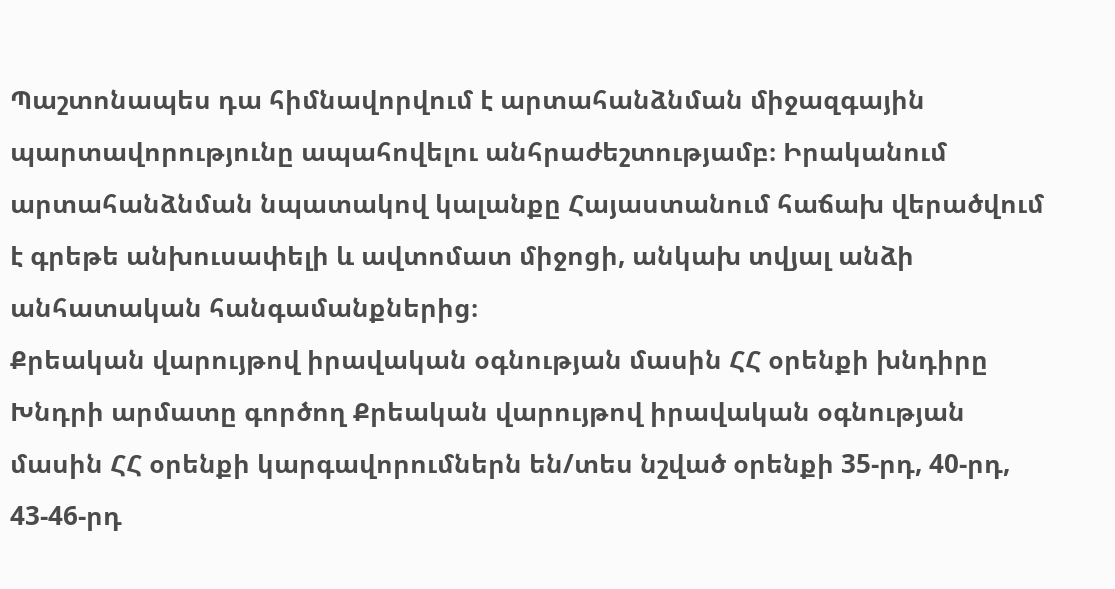Պաշտոնապես դա հիմնավորվում է արտահանձնման միջազգային պարտավորությունը ապահովելու անհրաժեշտությամբ։ Իրականում արտահանձնման նպատակով կալանքը Հայաստանում հաճախ վերածվում է գրեթե անխուսափելի և ավտոմատ միջոցի, անկախ տվյալ անձի անհատական հանգամանքներից։
Քրեական վարույթով իրավական օգնության մասին ՀՀ օրենքի խնդիրը
Խնդրի արմատը գործող Քրեական վարույթով իրավական օգնության մասին ՀՀ օրենքի կարգավորումներն են/տես նշված օրենքի 35-րդ, 40-րդ, 43-46-րդ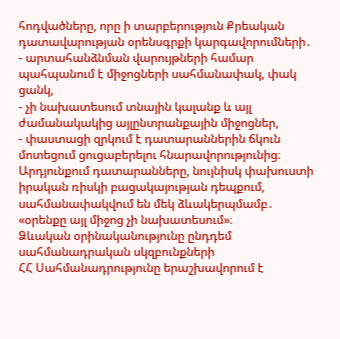հոդվածները, որը ի տարբերություն Քրեական դատավարության օրենսգրքի կարգավորումների․
- արտահանձնման վարույթների համար պահպանում է միջոցների սահմանափակ, փակ ցանկ,
- չի նախատեսում տնային կալանք և այլ ժամանակակից այլընտրանքային միջոցներ,
- փաստացի զրկում է դատարաններին ճկուն մոտեցում ցուցաբերելու հնարավորությունից։
Արդյունքում դատարանները, նույնիսկ փախուստի իրական ռիսկի բացակայության դեպքում, սահմանափակվում են մեկ ձևակերպմամբ․
«օրենքը այլ միջոց չի նախատեսում»։
Ձևական օրինականությունը ընդդեմ սահմանադրական սկզբունքների
ՀՀ Սահմանադրությունը երաշխավորում է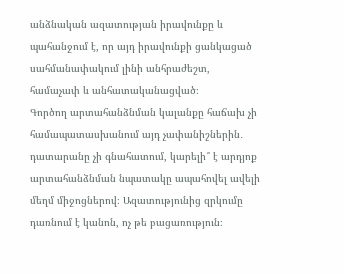անձնական ազատության իրավունքը և պահանջում է, որ այդ իրավունքի ցանկացած սահմանափակում լինի անհրաժեշտ, համաչափ և անհատականացված։
Գործող արտահանձնման կալանքը հաճախ չի համապատասխանում այդ չափանիշներին․ դատարանը չի գնահատում, կարելի՞ է արդյոք արտահանձնման նպատակը ապահովել ավելի մեղմ միջոցներով։ Ազատությունից զրկումը դառնում է կանոն, ոչ թե բացառություն։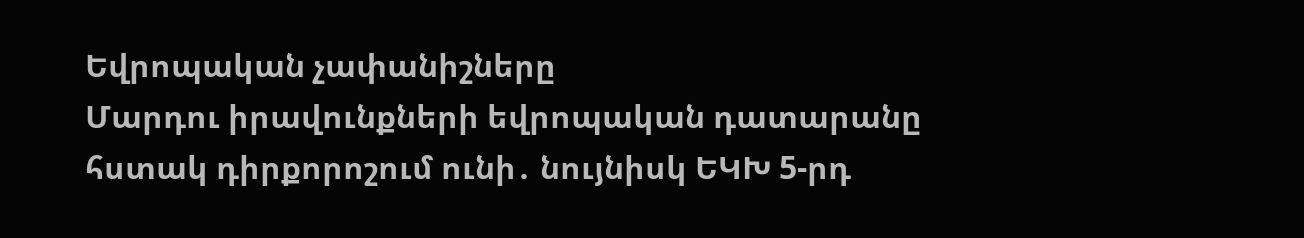Եվրոպական չափանիշները
Մարդու իրավունքների եվրոպական դատարանը հստակ դիրքորոշում ունի․ նույնիսկ ԵԿԽ 5-րդ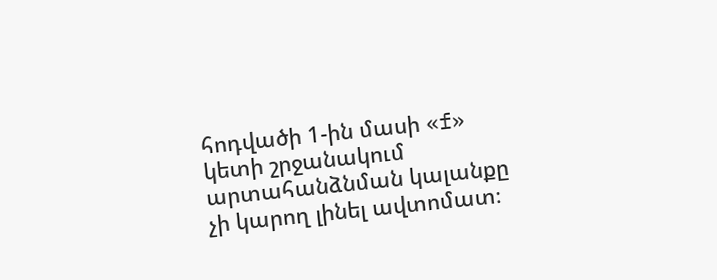հոդվածի 1-ին մասի «f» կետի շրջանակում արտահանձնման կալանքը չի կարող լինել ավտոմատ։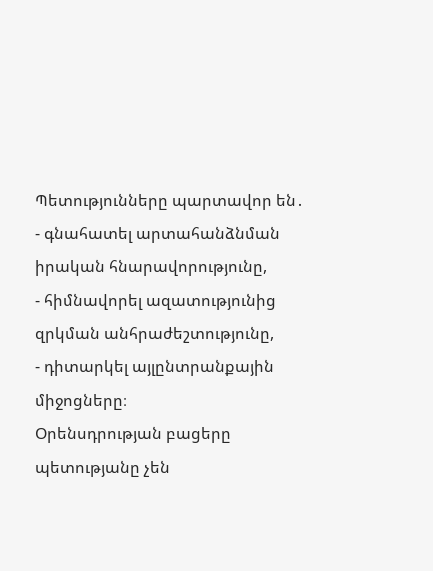Պետությունները պարտավոր են․
- գնահատել արտահանձնման իրական հնարավորությունը,
- հիմնավորել ազատությունից զրկման անհրաժեշտությունը,
- դիտարկել այլընտրանքային միջոցները։
Օրենսդրության բացերը պետությանը չեն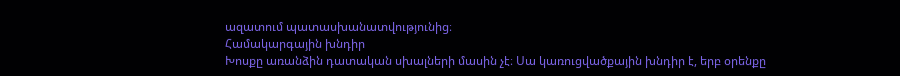ազատում պատասխանատվությունից։
Համակարգային խնդիր
Խոսքը առանձին դատական սխալների մասին չէ։ Սա կառուցվածքային խնդիր է, երբ օրենքը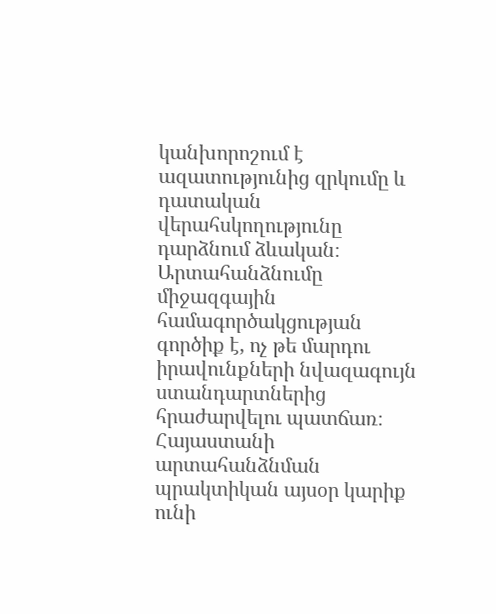կանխորոշում է ազատությունից զրկումը և դատական վերահսկողությունը դարձնում ձևական։
Արտահանձնումը միջազգային համագործակցության գործիք է, ոչ թե մարդու իրավունքների նվազագույն ստանդարտներից հրաժարվելու պատճառ։
Հայաստանի արտահանձնման պրակտիկան այսօր կարիք ունի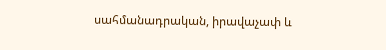սահմանադրական, իրավաչափ և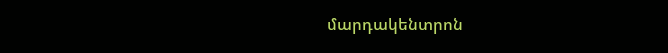մարդակենտրոն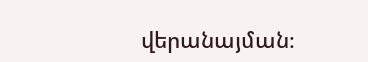վերանայման։